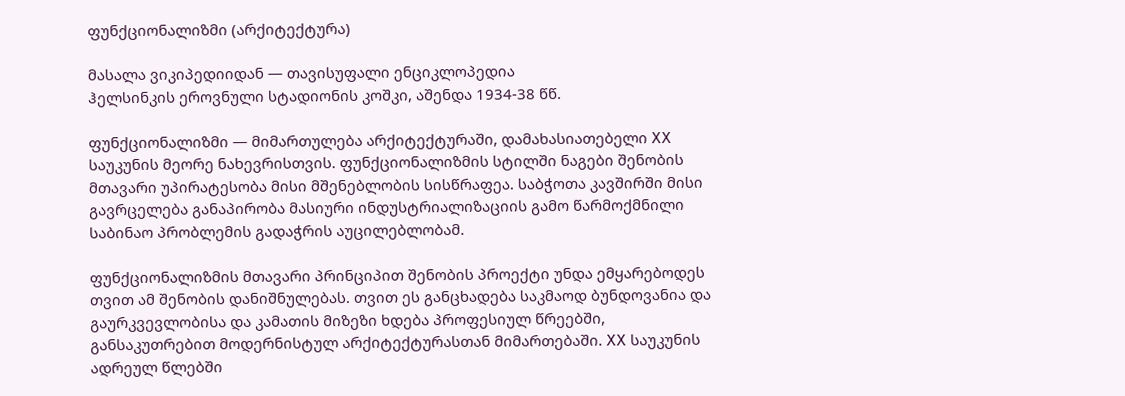ფუნქციონალიზმი (არქიტექტურა)

მასალა ვიკიპედიიდან — თავისუფალი ენციკლოპედია
ჰელსინკის ეროვნული სტადიონის კოშკი, აშენდა 1934-38 წწ.

ფუნქციონალიზმი — მიმართულება არქიტექტურაში, დამახასიათებელი XX საუკუნის მეორე ნახევრისთვის. ფუნქციონალიზმის სტილში ნაგები შენობის მთავარი უპირატესობა მისი მშენებლობის სისწრაფეა. საბჭოთა კავშირში მისი გავრცელება განაპირობა მასიური ინდუსტრიალიზაციის გამო წარმოქმნილი საბინაო პრობლემის გადაჭრის აუცილებლობამ.

ფუნქციონალიზმის მთავარი პრინციპით შენობის პროექტი უნდა ემყარებოდეს თვით ამ შენობის დანიშნულებას. თვით ეს განცხადება საკმაოდ ბუნდოვანია და გაურკვევლობისა და კამათის მიზეზი ხდება პროფესიულ წრეებში, განსაკუთრებით მოდერნისტულ არქიტექტურასთან მიმართებაში. XX საუკუნის ადრეულ წლებში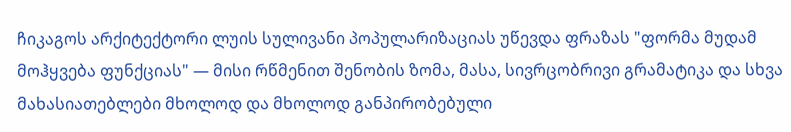ჩიკაგოს არქიტექტორი ლუის სულივანი პოპულარიზაციას უწევდა ფრაზას "ფორმა მუდამ მოჰყვება ფუნქციას" — მისი რწმენით შენობის ზომა, მასა, სივრცობრივი გრამატიკა და სხვა მახასიათებლები მხოლოდ და მხოლოდ განპირობებული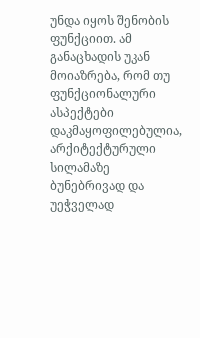უნდა იყოს შენობის ფუნქციით. ამ განაცხადის უკან მოიაზრება, რომ თუ ფუნქციონალური ასპექტები დაკმაყოფილებულია, არქიტექტურული სილამაზე ბუნებრივად და უეჭველად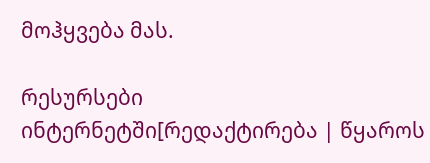მოჰყვება მას.

რესურსები ინტერნეტში[რედაქტირება | წყაროს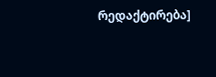რედაქტირება]